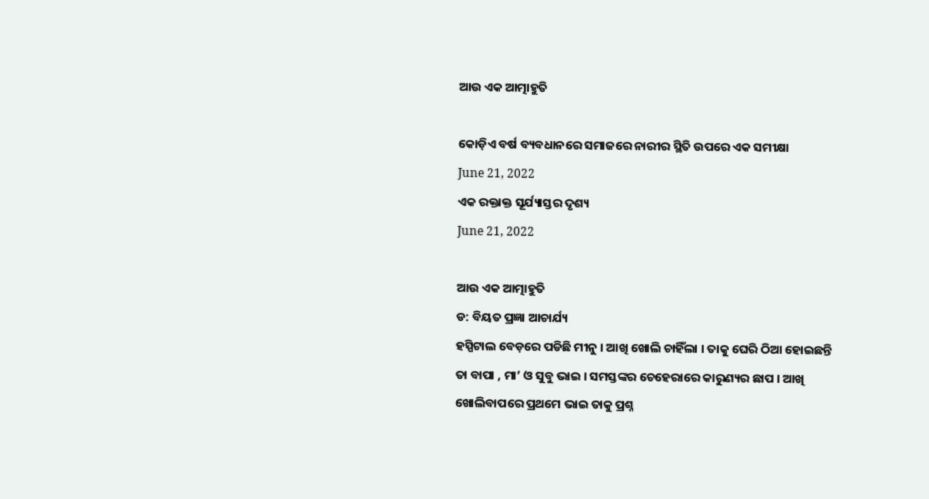ଆଉ ଏକ ଆତ୍ମାହୁତି

କୋଡ଼ିଏ ବର୍ଷ ବ୍ୟବଧାନରେ ସମାଜରେ ନାରୀର ସ୍ଥିତି ଉପରେ ଏକ ସମୀକ୍ଷା
June 21, 2022
ଏକ ରକ୍ତାକ୍ତ ସୂର୍ଯ୍ୟାସ୍ତର ଦୃଶ୍ୟ
June 21, 2022

ଆଉ ଏକ ଆତ୍ମାହୁତି
ଡ: ବିୟତ ପ୍ରଜ୍ଞା ଆଚାର୍ଯ୍ୟ
ହସ୍ପିଟାଲ ବେଡ଼ରେ ପଡିଛି ମୀନୁ । ଆଖି ଖୋଲି ଚାହିଁଲା । ତାକୁ ଘେରି ଠିଆ ହୋଇଛନ୍ତି ତା ବାପା , ମା’ ଓ ସୁବୁ ଭାଇ । ସମସ୍ତଙ୍କର ଚେହେରାରେ କାରୁଣ୍ୟର ଛାପ । ଆଖି ଖୋଲିବାପରେ ପ୍ରଥମେ ଭାଇ ତାକୁ ପ୍ରଶ୍ନ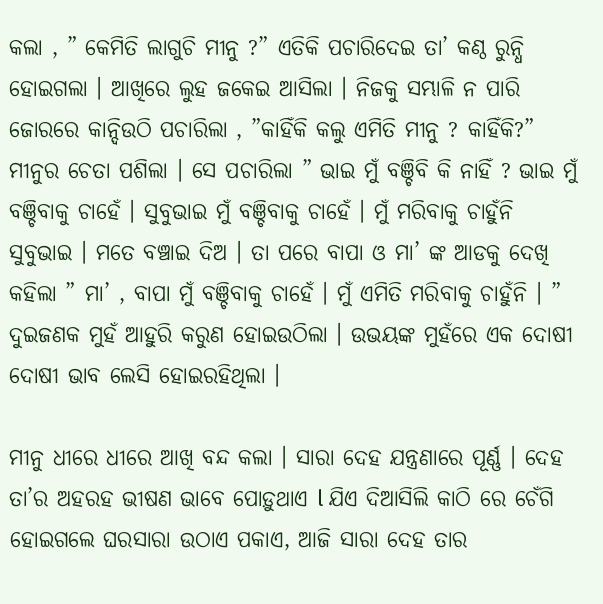କଲା , ” କେମିତି ଲାଗୁଚି ମୀନୁ ?” ଏତିକି ପଚାରିଦେଇ ତା’ କଣ୍ଠ ରୁନ୍ଧି ହୋଇଗଲା । ଆଖିରେ ଲୁହ ଜକେଇ ଆସିଲା । ନିଜକୁ ସମ୍ଭାଳି ନ ପାରି ଜୋରରେ କାନ୍ଦିଉଠି ପଚାରିଲା , ”କାହିଁକି କଲୁ ଏମିତି ମୀନୁ ? କାହିଁକି?”
ମୀନୁର ଚେତା ପଶିଲା । ସେ ପଚାରିଲା ” ଭାଇ ମୁଁ ବଞ୍ଚିବି କି ନାହିଁ ? ଭାଇ ମୁଁ ବଞ୍ଚିବାକୁ ଚାହେଁ । ସୁବୁଭାଇ ମୁଁ ବଞ୍ଚିବାକୁ ଚାହେଁ । ମୁଁ ମରିବାକୁ ଚାହୁଁନି ସୁବୁଭାଇ । ମତେ ବଞ୍ଚାଇ ଦିଅ । ତା ପରେ ବାପା ଓ ମା’ ଙ୍କ ଆଡକୁ ଦେଖି କହିଲା ” ମା’ , ବାପା ମୁଁ ବଞ୍ଚିବାକୁ ଚାହେଁ । ମୁଁ ଏମିତି ମରିବାକୁ ଚାହୁଁନି । ” ଦୁଇଜଣକ ମୁହଁ ଆହୁରି କରୁଣ ହୋଇଉଠିଲା । ଉଭୟଙ୍କ ମୁହଁରେ ଏକ ଦୋଷୀ ଦୋଷୀ ଭାବ ଲେସି ହୋଇରହିଥିଲା ।

ମୀନୁ ଧୀରେ ଧୀରେ ଆଖି ବନ୍ଦ କଲା । ସାରା ଦେହ ଯନ୍ତ୍ରଣାରେ ପୂର୍ଣ୍ଣ । ଦେହ ତା’ର ଅହରହ ଭୀଷଣ ଭାବେ ପୋଡ଼ୁଥାଏ l ଯିଏ ଦିଆସିଲି କାଠି ରେ ଚେଁଗି ହୋଇଗଲେ ଘରସାରା ଉଠାଏ ପକାଏ, ଆଜି ସାରା ଦେହ ତାର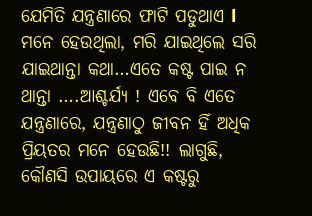ଯେମିତି ଯନ୍ତ୍ରଣାରେ ଫାଟି ପଡୁଥାଏ l ମନେ ହେଉଥିଲା, ମରି ଯାଇଥିଲେ ସରି ଯାଇଥାନ୍ତା କଥା…ଏତେ କଷ୍ଟ ପାଇ ନ ଥାନ୍ତା ….ଆଶ୍ଚର୍ଯ୍ୟ ! ଏବେ ବି ଏତେ ଯନ୍ତ୍ରଣାରେ, ଯନ୍ତ୍ରଣାଠୁ ଜୀବନ ହିଁ ଅଧିକ ପ୍ରିୟତର ମନେ ହେଉଛି!! ଲାଗୁଛି, କୌଣସି ଉପାୟରେ ଏ କଷ୍ଟରୁ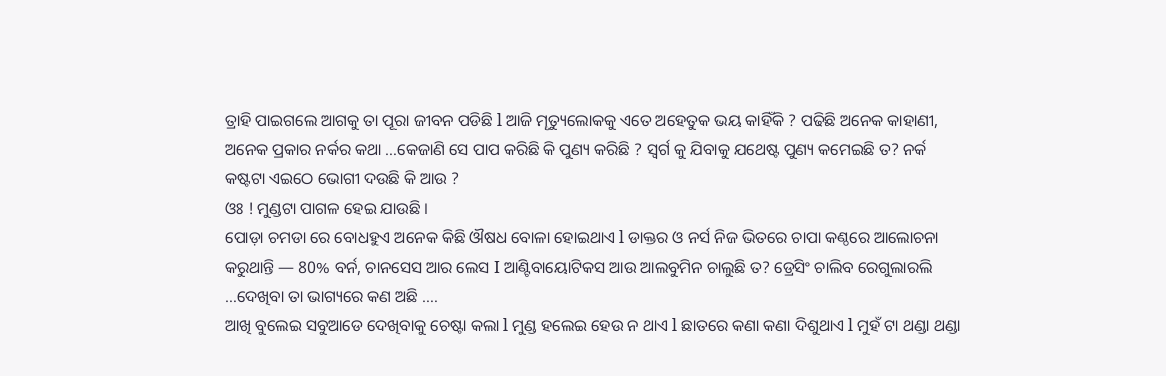ତ୍ରାହି ପାଇଗଲେ ଆଗକୁ ତା ପୂରା ଜୀବନ ପଡିଛି l ଆଜି ମୄତ୍ୟୁଲୋକକୁ ଏତେ ଅହେତୁକ ଭୟ କାହିଁକି ? ପଢିଛି ଅନେକ କାହାଣୀ, ଅନେକ ପ୍ରକାର ନର୍କର କଥା …କେଜାଣି ସେ ପାପ କରିଛି କି ପୁଣ୍ୟ କରିଛି ? ସ୍ୱର୍ଗ କୁ ଯିବାକୁ ଯଥେଷ୍ଟ ପୁଣ୍ୟ କମେଇଛି ତ? ନର୍କ କଷ୍ଟଟା ଏଇଠେ ଭୋଗୀ ଦଉଛି କି ଆଉ ?
ଓଃ ! ମୁଣ୍ଡଟା ପାଗଳ ହେଇ ଯାଉଛି ।
ପୋଡ଼ା ଚମଡା ରେ ବୋଧହୁଏ ଅନେକ କିଛି ଔଷଧ ବୋଳା ହୋଇଥାଏ l ଡାକ୍ତର ଓ ନର୍ସ ନିଜ ଭିତରେ ଚାପା କଣ୍ଠରେ ଆଲୋଚନା କରୁଥାନ୍ତି — 80% ବର୍ନ, ଚାନସେସ ଆର ଲେସ I ଆଣ୍ଟିବାୟୋଟିକସ ଆଉ ଆଲବୁମିନ ଚାଲୁଛି ତ? ଡ୍ରେସିଂ ଚାଲିବ ରେଗୁଲାରଲି …ଦେଖିବା ତା ଭାଗ୍ୟରେ କଣ ଅଛି ….
ଆଖି ବୁଲେଇ ସବୁଆଡେ ଦେଖିବାକୁ ଚେଷ୍ଟା କଲା l ମୁଣ୍ଡ ହଲେଇ ହେଉ ନ ଥାଏ l ଛାତରେ କଣା କଣା ଦିଶୁଥାଏ l ମୁହଁ ଟା ଥଣ୍ଡା ଥଣ୍ଡା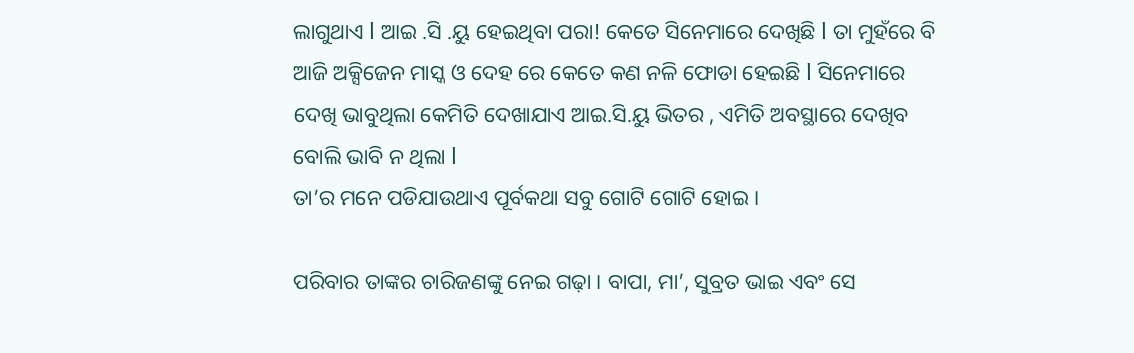ଲାଗୁଥାଏ l ଆଇ .ସି .ୟୁ ହେଇଥିବା ପରା! କେତେ ସିନେମାରେ ଦେଖିଛି l ତା ମୁହଁରେ ବି ଆଜି ଅକ୍ସିଜେନ ମାସ୍କ ଓ ଦେହ ରେ କେତେ କଣ ନଳି ଫୋଡା ହେଇଛି l ସିନେମାରେ ଦେଖି ଭାବୁଥିଲା କେମିତି ଦେଖାଯାଏ ଆଇ.ସି.ୟୁ ଭିତର , ଏମିତି ଅବସ୍ଥାରେ ଦେଖିବ ବୋଲି ଭାବି ନ ଥିଲା l
ତା’ର ମନେ ପଡିଯାଉଥାଏ ପୂର୍ବକଥା ସବୁ ଗୋଟି ଗୋଟି ହୋଇ ।

ପରିବାର ତାଙ୍କର ଚାରିଜଣଙ୍କୁ ନେଇ ଗଢ଼ା । ବାପା, ମା’, ସୁବ୍ରତ ଭାଇ ଏବଂ ସେ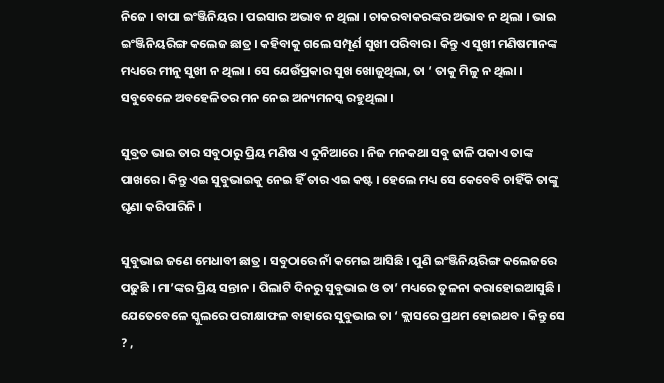ନିଜେ । ବାପା ଇଂଞ୍ଜିନିୟର । ପଇସାର ଅଭାବ ନ ଥିଲା । ଚାକରବାକରଙ୍କର ଅଭାବ ନ ଥିଲା । ଭାଇ ଇଂଞ୍ଜିନିୟରିଙ୍ଗ କଲେଜ ଛାତ୍ର । କହିବାକୁ ଗଲେ ସମ୍ପୂର୍ଣ ସୁଖୀ ପରିବାର । କିନ୍ତୁ ଏ ସୁଖୀ ମଣିଷମାନଙ୍କ ମଧ୍ୟରେ ମୀନୁ ସୁଖୀ ନ ଥିଲା । ସେ ଯେଉଁପ୍ରକାର ସୁଖ ଖୋଜୁଥିଲା, ତା ‘ ତାକୁ ମିଳୁ ନ ଥିଲା । ସବୁବେଳେ ଅବହେଳିତର ମନ ନେଇ ଅନ୍ୟମନସ୍କ ରହୁଥିଲା ।

ସୁବ୍ରତ ଭାଇ ତାର ସବୁଠାରୁ ପ୍ରିୟ ମଣିଷ ଏ ଦୁନିଆରେ । ନିଜ ମନକଥା ସବୁ ଢାଳି ପକାଏ ତାଙ୍କ ପାଖରେ । କିନ୍ତୁ ଏଇ ସୁବୁଭାଇକୁ ନେଇ ହିଁ ତାର ଏଇ କଷ୍ଟ । ହେଲେ ମଧ୍ୟ ସେ କେବେବି ଚାହିଁକି ତାଙ୍କୁ ଘୃଣା କରିପାରିନି ।

ସୁବୁଭାଇ ଜଣେ ମେଧାବୀ ଛାତ୍ର । ସବୁଠାରେ ନାଁ କମେଇ ଆସିଛି । ପୁଣି ଇଂଞ୍ଜିନିୟରିଙ୍ଗ କଲେଜରେ ପଢୁଛି । ମା’ଙ୍କର ପ୍ରିୟ ସନ୍ତାନ । ପିଲାଟି ଦିନରୁ ସୁବୁଭାଇ ଓ ତା’ ମଧ୍ୟରେ ତୁଳନା କରାହୋଇଆସୁଛି । ଯେତେବେଳେ ସ୍କୁଲରେ ପରୀକ୍ଷାଫଳ ବାହାରେ ସୁବୁଭାଇ ତା ‘ କ୍ଲାସରେ ପ୍ରଥମ ହୋଇଥବ । କିନ୍ତୁ ସେ ? ,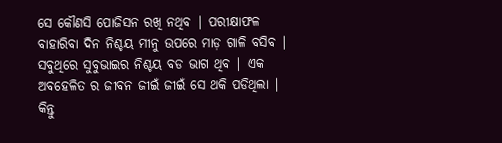ସେ କୌଣସି ପୋଜିସନ ରଖି ନଥିବ | ପରୀକ୍ଷାଫଳ ବାହାରିବା ଦିନ ନିଶ୍ଚୟ ମୀନୁ ଉପରେ ମାଡ଼ ଗାଳି ବସିବ | ସବୁଥିରେ ସୁବୁଭାଇର ନିଶ୍ଚୟ ବଡ ଭାଗ ଥିବ | ଏକ ଅବହେଳିତ ର ଜୀବନ ଜୀଇଁ ଜୀଇଁ ସେ ଥକି ପଡିଥିଲା | କିନ୍ତୁ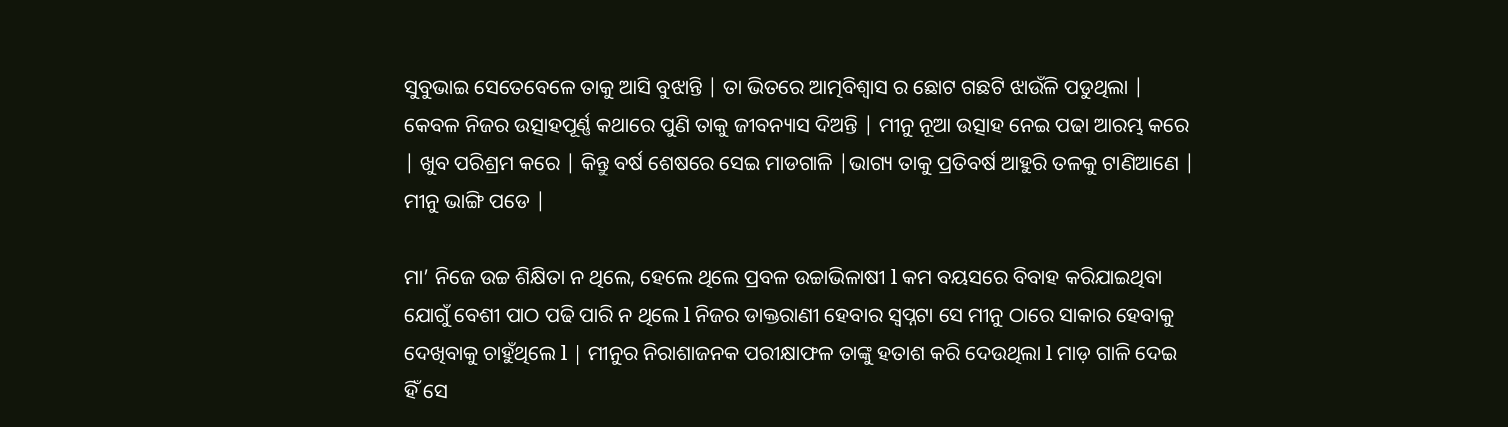ସୁବୁଭାଇ ସେତେବେଳେ ତାକୁ ଆସି ବୁଝାନ୍ତି | ତା ଭିତରେ ଆତ୍ମବିଶ୍ୱାସ ର ଛୋଟ ଗଛଟି ଝାଉଁଳି ପଡୁଥିଲା | କେବଳ ନିଜର ଉତ୍ସାହପୂର୍ଣ୍ଣ କଥାରେ ପୁଣି ତାକୁ ଜୀବନ୍ୟାସ ଦିଅନ୍ତି | ମୀନୁ ନୂଆ ଉତ୍ସାହ ନେଇ ପଢା ଆରମ୍ଭ କରେ | ଖୁବ ପରିଶ୍ରମ କରେ | କିନ୍ତୁ ବର୍ଷ ଶେଷରେ ସେଇ ମାଡଗାଳି |ଭାଗ୍ୟ ତାକୁ ପ୍ରତିବର୍ଷ ଆହୁରି ତଳକୁ ଟାଣିଆଣେ | ମୀନୁ ଭାଙ୍ଗି ପଡେ |

ମା’ ନିଜେ ଉଚ୍ଚ ଶିକ୍ଷିତା ନ ଥିଲେ, ହେଲେ ଥିଲେ ପ୍ରବଳ ଉଚ୍ଚାଭିଳାଷୀ l କମ ବୟସରେ ବିବାହ କରିଯାଇଥିବା ଯୋଗୁଁ ବେଶୀ ପାଠ ପଢି ପାରି ନ ଥିଲେ l ନିଜର ଡାକ୍ତରାଣୀ ହେବାର ସ୍ବପ୍ନଟା ସେ ମୀନୁ ଠାରେ ସାକାର ହେବାକୁ ଦେଖିବାକୁ ଚାହୁଁଥିଲେ l | ମୀନୁର ନିରାଶାଜନକ ପରୀକ୍ଷାଫଳ ତାଙ୍କୁ ହତାଶ କରି ଦେଉଥିଲା l ମାଡ଼ ଗାଳି ଦେଇ ହିଁ ସେ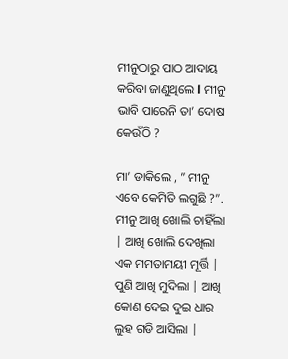ମୀନୁଠାରୁ ପାଠ ଆଦାୟ କରିବା ଜାଣୁଥିଲେ l ମୀନୁ ଭାବି ପାରେନି ତା’ ଦୋଷ କେଉଁଠି ?

ମା’ ଡାକିଲେ , ” ମୀନୁ ଏବେ କେମିତି ଲଗୁଛି ?”. ମୀନୁ ଆଖି ଖୋଲି ଚାହିଁଲା | ଆଖି ଖୋଲି ଦେଖିଲା ଏକ ମମତାମୟୀ ମୂର୍ତ୍ତି | ପୁଣି ଆଖି ମୁଦିଲା | ଆଖି କୋଣ ଦେଇ ଦୁଇ ଧାର ଲୁହ ଗଡି ଆସିଲା |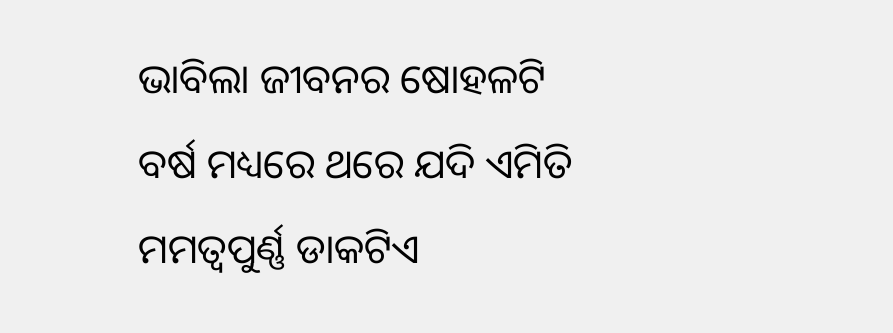ଭାବିଲା ଜୀବନର ଷୋହଳଟି ବର୍ଷ ମଧ୍ୟରେ ଥରେ ଯଦି ଏମିତି ମମତ୍ୱପୁର୍ଣ୍ଣ ଡାକଟିଏ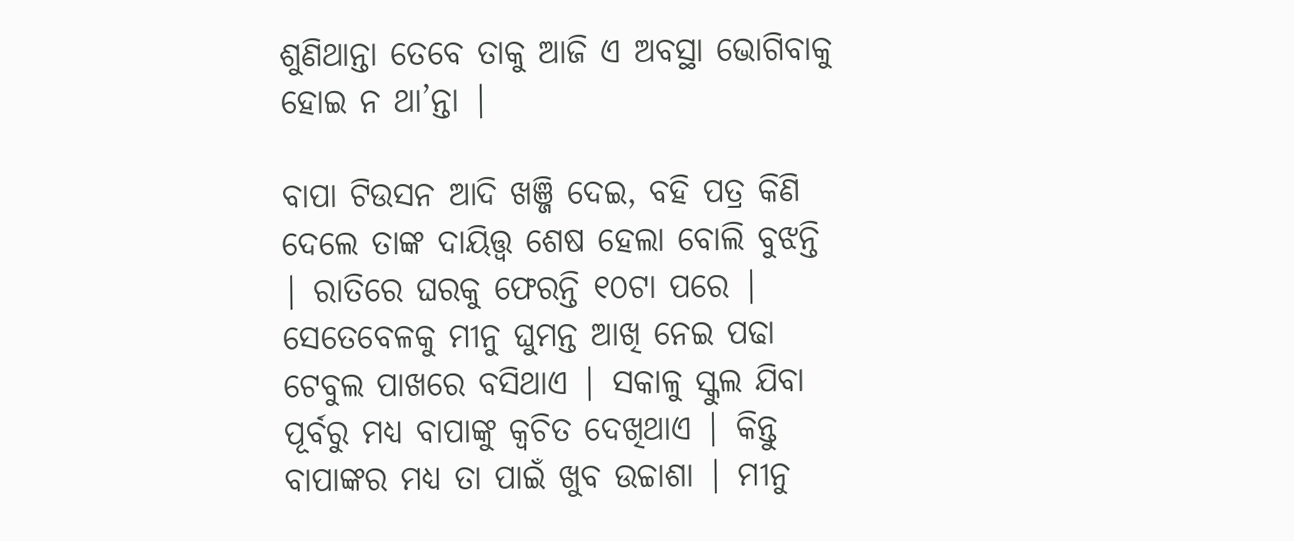ଶୁଣିଥାନ୍ତା ତେବେ ତାକୁ ଆଜି ଏ ଅବସ୍ଥା ଭୋଗିବାକୁ ହୋଇ ନ ଥା’ନ୍ତା |

ବାପା ଟିଉସନ ଆଦି ଖଞ୍ଜି ଦେଇ, ବହି ପତ୍ର କିଣି ଦେଲେ ତାଙ୍କ ଦାୟିତ୍ତ୍ୱ ଶେଷ ହେଲା ବୋଲି ବୁଝନ୍ତି | ରାତିରେ ଘରକୁ ଫେରନ୍ତି ୧୦ଟା ପରେ | ସେତେବେଳକୁ ମୀନୁ ଘୁମନ୍ତ ଆଖି ନେଇ ପଢା ଟେବୁଲ ପାଖରେ ବସିଥାଏ | ସକାଳୁ ସ୍କୁଲ ଯିବା ପୂର୍ବରୁ ମଧ୍ୟ ବାପାଙ୍କୁ କ୍ଵଚିତ ଦେଖିଥାଏ | କିନ୍ତୁ ବାପାଙ୍କର ମଧ୍ୟ ତା ପାଇଁ ଖୁବ ଉଚ୍ଚାଶା | ମୀନୁ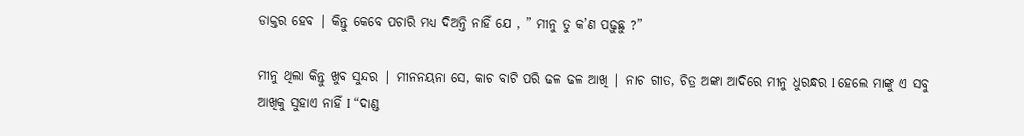ଡାକ୍ତର ହେବ | କିନ୍ତୁ କେବେ ପଚାରି ମଧ୍ୟ ଦିଅନ୍ତି ନାହିଁ ଯେ , ” ମୀନୁ ତୁ କ’ଣ ପଢ଼ୁଛୁ ?”

ମୀନୁ ଥିଲା କିନ୍ତୁ ଖୁବ ସୁନ୍ଦର | ମୀନନୟନା ସେ, କାଚ ବାଟି ପରି ଢଳ ଢଳ ଆଖି | ନାଚ ଗୀତ, ଚିତ୍ର ଅଙ୍କା ଆଦିରେ ମୀନୁ ଧୁରନ୍ଧର l ହେଲେ ମାଙ୍କୁ ଏ ସବୁ ଆଖିକୁ ସୁହାଏ ନାହିଁ I “ଦାଣ୍ଡ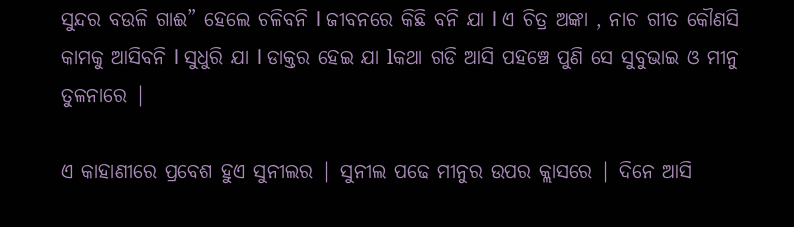ସୁନ୍ଦର ବଉଳି ଗାଈ” ହେଲେ ଚଳିବନି l ଜୀବନରେ କିଛି ବନି ଯା l ଏ ଚିତ୍ର ଅଙ୍କା , ନାଚ ଗୀତ କୌଣସି କାମକୁ ଆସିବନି l ସୁଧୁରି ଯା l ଡାକ୍ତର ହେଇ ଯା lକଥା ଗଡି ଆସି ପହଞ୍ଚେ ପୁଣି ସେ ସୁବୁଭାଇ ଓ ମୀନୁ ତୁଳନାରେ |

ଏ କାହାଣୀରେ ପ୍ରବେଶ ହୁଏ ସୁନୀଲର | ସୁନୀଲ ପଢେ ମୀନୁର ଉପର କ୍ଲାସରେ | ଦିନେ ଆସି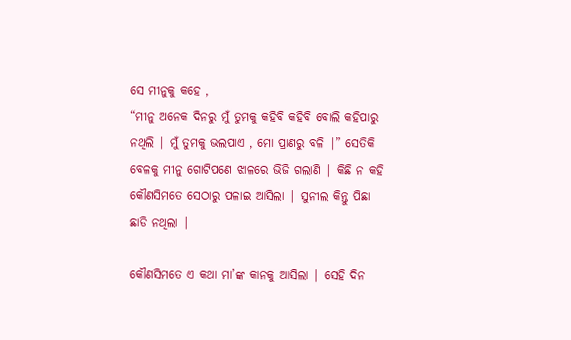ସେ ମୀନୁକୁ କହେ ,
“ମୀନୁ ଅନେକ ଦିନରୁ ମୁଁ ତୁମକୁ କହିବି କହିବି ବୋଲି କହିପାରୁ ନଥିଲି | ମୁଁ ତୁମକୁ ଭଲପାଏ , ମୋ ପ୍ରାଣରୁ ବଳି |” ସେତିକି ବେଳକୁ ମୀନୁ ଗୋଟିପଣେ ଝାଳରେ ଭିଜି ଗଲାଣି | କିଛି ନ କହି କୌଣସିମତେ ସେଠାରୁ ପଳାଇ ଆସିଲା | ସୁନୀଲ କିନ୍ତୁ ପିଛା ଛାଡି ନଥିଲା |

କୌଣସିମତେ ଏ କଥା ମା’ଙ୍କ କାନକୁ ଆସିଲା | ସେହି ଦିନ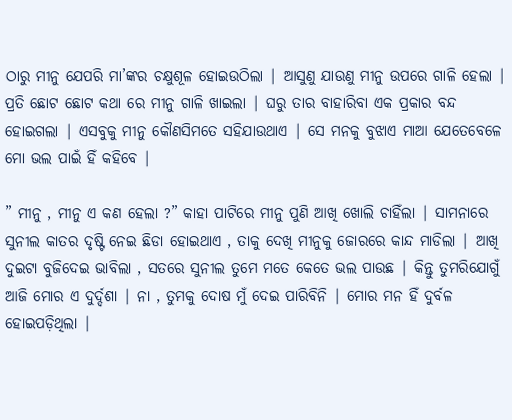ଠାରୁ ମୀନୁ ଯେପରି ମା’ଙ୍କର ଚକ୍ଷୁଶୂଳ ହୋଇଉଠିଲା | ଆସୁଣୁ ଯାଉଣୁ ମୀନୁ ଉପରେ ଗାଳି ହେଲା | ପ୍ରତି ଛୋଟ ଛୋଟ କଥା ରେ ମୀନୁ ଗାଳି ଖାଇଲା | ଘରୁ ତାର ବାହାରିବା ଏକ ପ୍ରକାର ବନ୍ଦ ହୋଇଗଲା | ଏସବୁକୁ ମୀନୁ କୌଣସିମତେ ସହିଯାଉଥାଏ | ସେ ମନକୁ ବୁଝାଏ ମାଆ ଯେତେବେଳେ ମୋ ଭଲ ପାଇଁ ହିଁ କହିବେ |

” ମୀନୁ , ମୀନୁ ଏ କଣ ହେଲା ?” କାହା ପାଟିରେ ମୀନୁ ପୁଣି ଆଖି ଖୋଲି ଚାହିଁଲା | ସାମନାରେ ସୁନୀଲ କାତର ଦୃଷ୍ଟି ନେଇ ଛିଡା ହୋଇଥାଏ , ତାକୁ ଦେଖି ମୀନୁକୁ ଜୋରରେ କାନ୍ଦ ମାଡିଲା | ଆଖି ଦୁଇଟା ବୁଜିଦେଇ ଭାବିଲା , ସତରେ ସୁନୀଲ ତୁମେ ମତେ କେତେ ଭଲ ପାଉଛ | କିନ୍ତୁ ତୁମରିଯୋଗୁଁ ଆଜି ମୋର ଏ ଦୁର୍ଦ୍ଦଶା | ନା , ତୁମକୁ ଦୋଷ ମୁଁ ଦେଇ ପାରିବିନି | ମୋର ମନ ହିଁ ଦୁର୍ବଳ ହୋଇପଡ଼ିଥିଲା |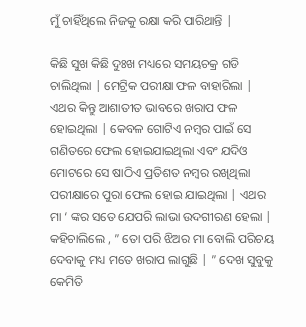ମୁଁ ଚାହିଁଥିଲେ ନିଜକୁ ରକ୍ଷା କରି ପାରିଥାନ୍ତି |

କିଛି ସୁଖ କିଛି ଦୁଃଖ ମଧ୍ୟରେ ସମୟଚକ୍ର ଗଡି ଚାଲିଥିଲା | ମେଟ୍ରିକ ପରୀକ୍ଷା ଫଳ ବାହାରିଲା | ଏଥର କିନ୍ତୁ ଆଶାତୀତ ଭାବରେ ଖରାପ ଫଳ ହୋଇଥିଲା | କେବଳ ଗୋଟିଏ ନମ୍ବର ପାଇଁ ସେ ଗଣିତରେ ଫେଲ ହୋଇଯାଇଥିଲା ଏବଂ ଯଦିଓ ମୋଟରେ ସେ ଷାଠିଏ ପ୍ରତିଶତ ନମ୍ବର ରଖିଥିଲା ପରୀକ୍ଷାରେ ପୁରା ଫେଲ ହୋଇ ଯାଇଥିଲା | ଏଥର ମା ‘ ଙ୍କର ସତେ ଯେପରି ଲାଭା ଉଦଗୀରଣ ହେଲା | କହିଚାଲିଲେ , ” ତୋ ପରି ଝିଅର ମା ବୋଲି ପରିଚୟ ଦେବାକୁ ମଧ୍ୟ ମତେ ଖରାପ ଲାଗୁଛି | ” ଦେଖ ସୁବୁକୁ କେମିତି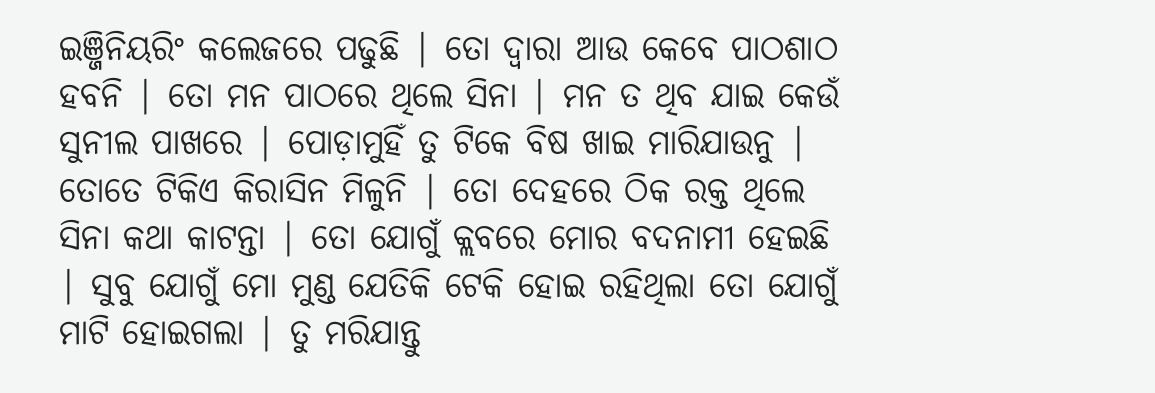ଇଞ୍ଜିନିୟରିଂ କଲେଜରେ ପଢୁଛି | ତୋ ଦ୍ୱାରା ଆଉ କେବେ ପାଠଶାଠ ହବନି | ତୋ ମନ ପାଠରେ ଥିଲେ ସିନା | ମନ ତ ଥିବ ଯାଇ କେଉଁ ସୁନୀଲ ପାଖରେ | ପୋଡ଼ାମୁହିଁ ତୁ ଟିକେ ବିଷ ଖାଇ ମାରିଯାଉନୁ | ତୋତେ ଟିକିଏ କିରାସିନ ମିଳୁନି | ତୋ ଦେହରେ ଠିକ ରକ୍ତ ଥିଲେ ସିନା କଥା କାଟନ୍ତା | ତୋ ଯୋଗୁଁ କ୍ଲବରେ ମୋର ବଦନାମୀ ହେଇଛି | ସୁବୁ ଯୋଗୁଁ ମୋ ମୁଣ୍ଡ ଯେତିକି ଟେକି ହୋଇ ରହିଥିଲା ତୋ ଯୋଗୁଁ ମାଟି ହୋଇଗଲା | ତୁ ମରିଯାନ୍ତୁ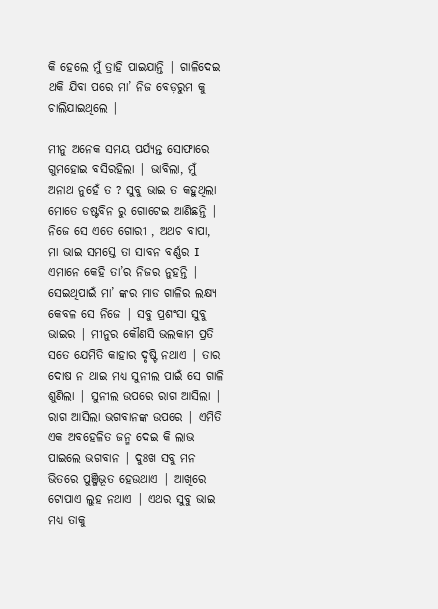କି ହେଲେ ମୁଁ ତ୍ରାହି ପାଇଯାନ୍ତି | ଗାଳିଦେଇ ଥକି ଯିବା ପରେ ମା’ ନିଜ ବେଡ଼ରୁମ କୁ ଚାଲିଯାଇଥିଲେ |

ମୀନୁ ଅନେକ ସମୟ ପର୍ଯ୍ୟନ୍ତ ସୋଫାରେ ଗୁମହୋଇ ବସିରହିଲା | ଭାବିଲା, ମୁଁ ଅନାଥ ନୁହେଁ ତ ? ସୁବୁ ଭାଇ ତ କହୁଥିଲା ମୋତେ ଡଷ୍ଟବିନ ରୁ ଗୋଟେଇ ଆଣିଛନ୍ତି | ନିଜେ ସେ ଏତେ ଗୋରୀ , ଅଥଚ ବାପା, ମା ଭାଇ ସମସ୍ତେ ତା ସାବନ ବର୍ଣ୍ଣର I
ଏମାନେ କେହି ତା’ର ନିଜର ନୁହନ୍ତି | ସେଇଥିପାଇଁ ମା’ ଙ୍କର ମାଡ ଗାଳିର ଲକ୍ଷ୍ୟ କେବଳ ସେ ନିଜେ | ସବୁ ପ୍ରଶଂସା ସୁବୁ ଭାଇର | ମୀନୁର କୌଣସି ଭଲକାମ ପ୍ରତି ସତେ ଯେମିତି କାହାର ଦୃଷ୍ଟି ନଥାଏ | ତାର ଦୋଷ ନ ଥାଇ ମଧ୍ୟ ସୁନୀଲ ପାଇଁ ସେ ଗାଳି ଶୁଣିଲା | ସୁନୀଲ ଉପରେ ରାଗ ଆସିଲା | ରାଗ ଆସିଲା ଭଗବାନଙ୍କ ଉପରେ | ଏମିତି ଏକ ଅବହେଳିତ ଜନ୍ମ ଦେଇ କି ଲାଭ ପାଇଲେ ଭଗବାନ | ଦୁଃଖ ସବୁ ମନ ଭିତରେ ପୁଞ୍ଜିଭୂତ ହେଉଥାଏ | ଆଖିରେ ଟୋପାଏ ଲୁହ ନଥାଏ | ଏଥର ସୁବୁ ଭାଇ ମଧ୍ୟ ତାକୁ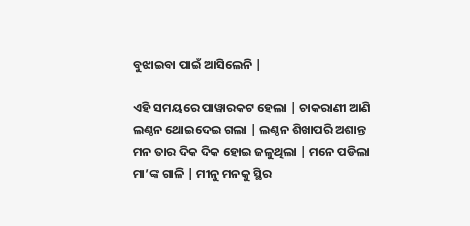ବୁଝାଇବା ପାଇଁ ଆସିଲେନି |

ଏହି ସମୟରେ ପାୱାରକଟ ହେଲା | ଚାକରାଣୀ ଆଣି ଲଣ୍ଠନ ଥୋଇଦେଇ ଗଲା | ଲଣ୍ଠନ ଶିଖାପରି ଅଶାନ୍ତ ମନ ତାର ଦିକ ଦିକ ହୋଇ ଜଳୁଥିଲା | ମନେ ପଡିଲା ମା’ଙ୍କ ଗାଳି | ମୀନୁ ମନକୁ ସ୍ଥିର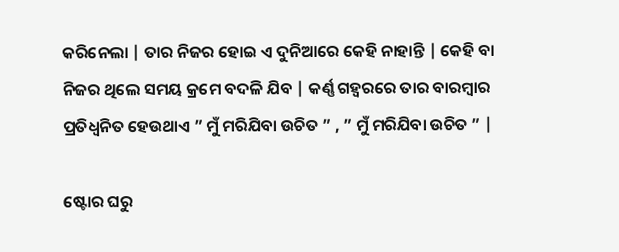କରିନେଲା | ତାର ନିଜର ହୋଇ ଏ ଦୁନିଆରେ କେହି ନାହାନ୍ତି | କେହି ବା ନିଜର ଥିଲେ ସମୟ କ୍ରମେ ବଦଳି ଯିବ | କର୍ଣ୍ଣ ଗହ୍ୱରରେ ତାର ବାରମ୍ବାର ପ୍ରତିଧ୍ବନିତ ହେଉଥାଏ ” ମୁଁ ମରିଯିବା ଉଚିତ ” , ” ମୁଁ ମରିଯିବା ଉଚିତ ” |

ଷ୍ଟୋର ଘରୁ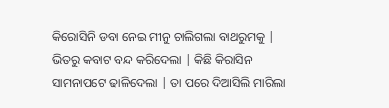କିରୋସିନି ଡବା ନେଇ ମୀନୁ ଚାଲିଗଲା ବାଥରୁମକୁ | ଭିତରୁ କବାଟ ବନ୍ଦ କରିଦେଲା | କିଛି କିରାସିନ ସାମନାପଟେ ଢାଳିଦେଲା | ତା ପରେ ଦିଆସିଲି ମାରିଲା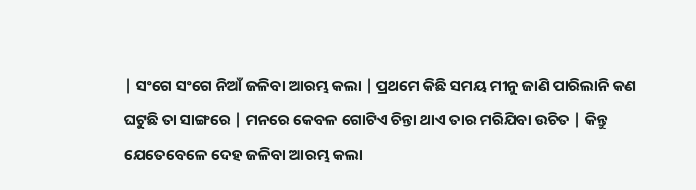| ସଂଗେ ସଂଗେ ନିଆଁ ଜଳିବା ଆରମ୍ଭ କଲା | ପ୍ରଥମେ କିଛି ସମୟ ମୀନୁ ଜାଣି ପାରିଲାନି କଣ ଘଟୁଛି ତା ସାଙ୍ଗରେ | ମନରେ କେବଳ ଗୋଟିଏ ଚିନ୍ତା ଥାଏ ତାର ମରିଯିବା ଉଚିତ | କିନ୍ତୁ ଯେତେବେଳେ ଦେହ ଜଳିବା ଆରମ୍ଭ କଲା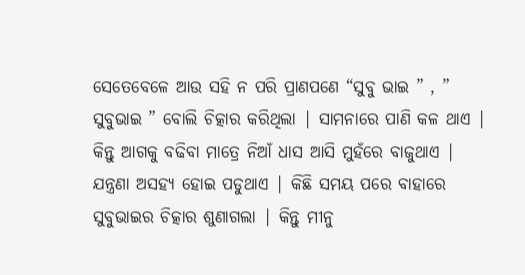ସେତେବେଳେ ଆଉ ସହି ନ ପରି ପ୍ରାଣପଣେ “ସୁବୁ ଭାଇ ” , ” ସୁବୁଭାଇ ” ବୋଲି ଚିତ୍କାର କରିଥିଲା | ସାମନାରେ ପାଣି କଳ ଥାଏ | କିନ୍ତୁ ଆଗକୁ ବଢିବା ମାତ୍ରେ ନିଆଁ ଧାସ ଆସି ମୁହଁରେ ବାଜୁଥାଏ | ଯନ୍ତ୍ରଣା ଅସହ୍ୟ ହୋଇ ପଡୁଥାଏ | କିଛି ସମୟ ପରେ ବାହାରେ ସୁବୁଭାଇର ଚିତ୍କାର ଶୁଣାଗଲା | କିନ୍ତୁ ମୀନୁ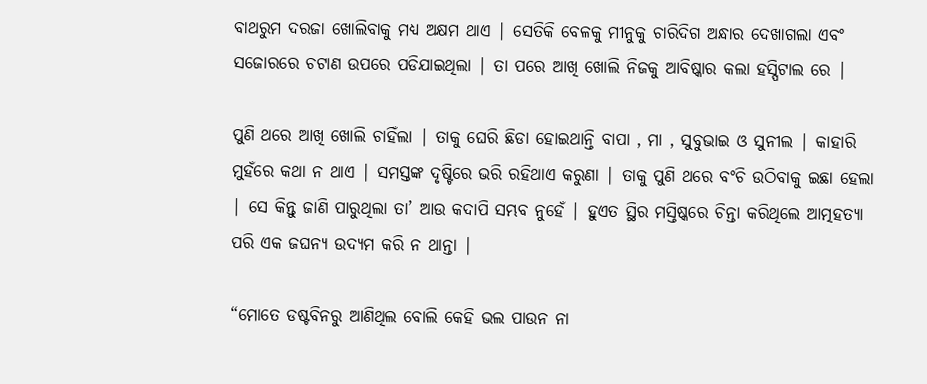ବାଥରୁମ ଦରଜା ଖୋଲିବାକୁ ମଧ୍ୟ ଅକ୍ଷମ ଥାଏ | ସେତିକି ବେଳକୁ ମୀନୁକୁ ଚାରିଦିଗ ଅନ୍ଧାର ଦେଖାଗଲା ଏବଂ ସଜୋରରେ ଚଟାଣ ଉପରେ ପଡିଯାଇଥିଲା | ତା ପରେ ଆଖି ଖୋଲି ନିଜକୁ ଆବିଷ୍କାର କଲା ହସ୍ପିଟାଲ ରେ |

ପୁଣି ଥରେ ଆଖି ଖୋଲି ଚାହିଁଲା | ତାକୁ ଘେରି ଛିଡା ହୋଇଥାନ୍ତି ବାପା , ମା , ସୁବୁଭାଇ ଓ ସୁନୀଲ | କାହାରି ମୁହଁରେ କଥା ନ ଥାଏ | ସମସ୍ତଙ୍କ ଦୃଷ୍ଟିରେ ଭରି ରହିଥାଏ କରୁଣା | ତାକୁ ପୁଣି ଥରେ ବଂଚି ଉଠିବାକୁ ଇଛା ହେଲା | ସେ କିନ୍ତୁ ଜାଣି ପାରୁଥିଲା ତା’ ଆଉ କଦାପି ସମ୍ଭବ ନୁହେଁ | ହୁଏତ ସ୍ଥିର ମସ୍ତିଷ୍କରେ ଚିନ୍ତା କରିଥିଲେ ଆତ୍ମହତ୍ୟା ପରି ଏକ ଜଘନ୍ୟ ଉଦ୍ୟମ କରି ନ ଥାନ୍ତା |

“ମୋତେ ଡଷ୍ଟବିନରୁ ଆଣିଥିଲ ବୋଲି କେହି ଭଲ ପାଉନ ନା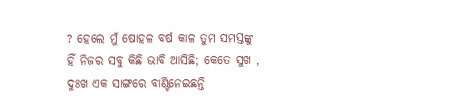? ହେଲେ ମୁଁ ଷୋହଳ ବର୍ଷ କାଳ ତୁମ ସମସ୍ତଙ୍କୁ ହିଁ ନିଜର ସବୁ କିଛି ଭାବି ଆସିଛି; କେତେ ସୁଖ , ଦୁଃଖ ଏକ ସାଙ୍ଗରେ ବାଣ୍ଟିନେଇଛନ୍ତି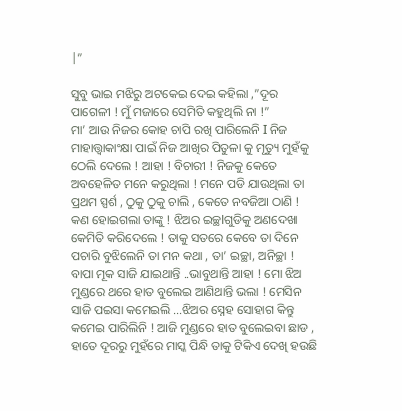|”

ସୁବୁ ଭାଇ ମଝିରୁ ଅଟକେଇ ଦେଇ କହିଲା ,”ଦୂର ପାଗେଳୀ ! ମୁଁ ମଜାରେ ସେମିତି କହୁଥିଲି ନା !”
ମା’ ଆଉ ନିଜର କୋହ ଚାପି ରଖି ପାରିଲେନି I ନିଜ ମାହାତ୍ତ୍ୱାକାଂକ୍ଷା ପାଇଁ ନିଜ ଆଖିର ପିତୁଳା କୁ ମୃତ୍ୟୁ ମୁହଁକୁ ଠେଲି ଦେଲେ ! ଆହା ! ବିଚାରୀ ! ନିଜକୁ କେତେ ଅବହେଳିତ ମନେ କରୁଥିଲା ! ମନେ ପଡି ଯାଉଥିଲା ତା ପ୍ରଥମ ସ୍ପର୍ଶ , ଠୁକୁ ଠୁକୁ ଚାଲି , କେତେ ନବଜିଆ ଠାଣି ! କଣ ହୋଇଗଲା ତାଙ୍କୁ ! ଝିଅର ଇଚ୍ଛІଗୁଡିକୁ ଅଣଦେଖା କେମିତି କରିଦେଲେ ! ତାକୁ ସତରେ କେବେ ତା ଦିନେ ପଚାରି ବୁଝିଲେନି ତା ମନ କଥା , ତା’ ଇଚ୍ଛା, ଅନିଚ୍ଛା !
ବାପା ମୂକ ସାଜି ଯାଇଥାନ୍ତି ..ଭାବୁଥାନ୍ତି ଆହା ! ମୋ ଝିଅ ମୁଣ୍ଡରେ ଥରେ ହାତ ବୁଲେଇ ଆଣିଥାନ୍ତି ଭଲା ! ମେସିନ ସାଜି ପଇସା କମେଇଲି …ଝିଅର ସ୍ନେହ ସୋହାଗ କିନ୍ତୁ କମେଇ ପାରିଲିନି ! ଆଜି ମୁଣ୍ଡରେ ହାତ ବୁଲେଇବା ଛାଡ , ହାତେ ଦୂରରୁ ମୁହଁରେ ମାସ୍କ ପିନ୍ଧି ତାକୁ ଟିକିଏ ଦେଖି ହଉଛି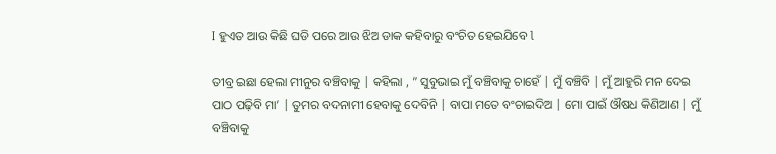I ହୁଏତ ଆଉ କିଛି ଘଡି ପରେ ଆଉ ଝିଅ ଡାକ କହିବାରୁ ବଂଚିତ ହେଇଯିବେ l

ତୀବ୍ର ଇଛା ହେଲା ମୀନୁର ବଞ୍ଚିବାକୁ | କହିଲା , ” ସୁବୁଭାଇ ମୁଁ ବଞ୍ଚିବାକୁ ଚାହେଁ | ମୁଁ ବଞ୍ଚିବି | ମୁଁ ଆହୁରି ମନ ଦେଇ ପାଠ ପଢ଼ିବି ମା’ | ତୁମର ବଦନାମୀ ହେବାକୁ ଦେବିନି | ବାପା ମତେ ବଂଚାଇଦିଅ | ମୋ ପାଇଁ ଔଷଧ କିଣିଆଣ | ମୁଁ ବଞ୍ଚିବାକୁ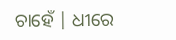ଚାହେଁ | ଧୀରେ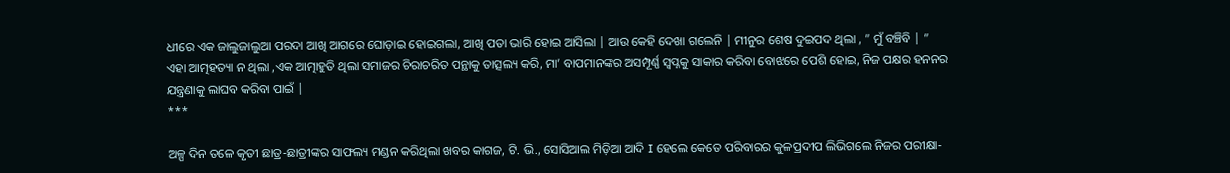ଧୀରେ ଏକ ଜାଲୁଜାଲୁଆ ପରଦା ଆଖି ଆଗରେ ଘୋଡ଼ାଇ ହୋଇଗଲା, ଆଖି ପତା ଭାରି ହୋଇ ଆସିଲା | ଆଉ କେହି ଦେଖା ଗଲେନି | ମୀନୁର ଶେଷ ଦୁଇପଦ ଥିଲା , ” ମୁଁ ବଞ୍ଚିବି | ”
ଏହା ଆତ୍ମହତ୍ୟା ନ ଥିଲା ,ଏକ ଆତ୍ମାହୁତି ଥିଲା ସମାଜର ଚିରାଚରିତ ପନ୍ଥାକୁ ତାତ୍ସଲ୍ୟ କରି, ମା’ ବାପମାନଙ୍କର ଅସମ୍ପୂର୍ଣ୍ଣ ସ୍ୱପ୍ନକୁ ସାକାର କରିବା ବୋଝରେ ପେଶି ହୋଇ, ନିଜ ପକ୍ଷର ହନନର ଯନ୍ତ୍ରଣାକୁ ଲାଘବ କରିବା ପାଇଁ |
***

ଅଳ୍ପ ଦିନ ତଳେ କୃତୀ ଛାତ୍ର-ଛାତ୍ରୀଙ୍କର ସାଫଲ୍ୟ ମଣ୍ଡନ କରିଥିଲା ଖବର କାଗଜ, ଟି. ଭି., ସୋସିଆଲ ମିଡ଼ିଆ ଆଦି I ହେଲେ କେତେ ପରିବାରର କୁଳପ୍ରଦୀପ ଲିଭିଗଲେ ନିଜର ପରୀକ୍ଷା-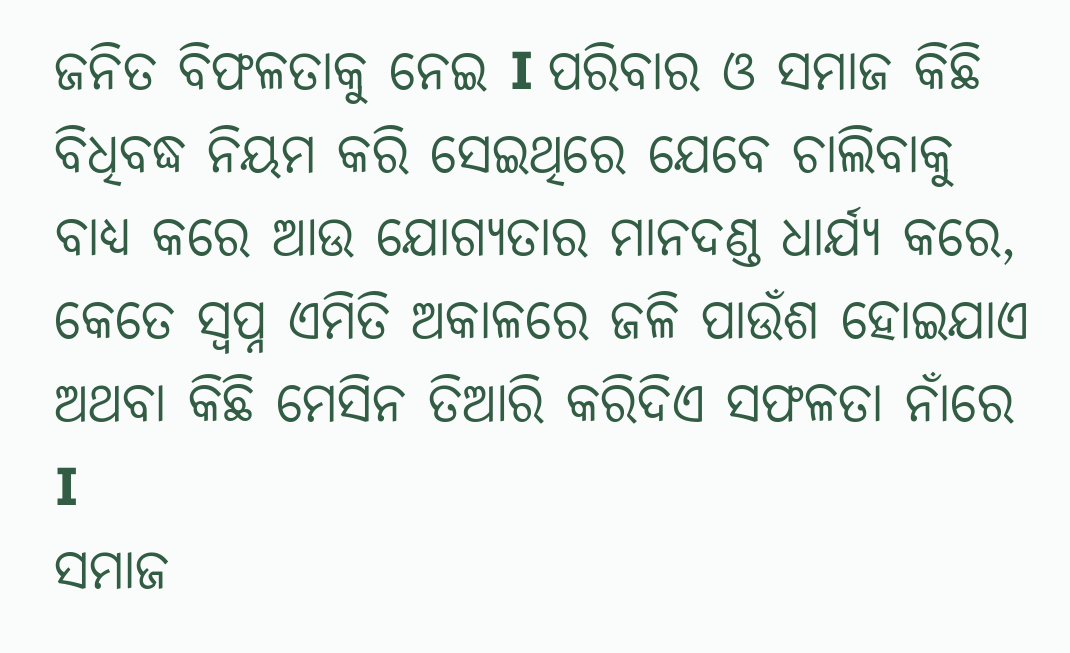ଜନିତ ବିଫଳତାକୁ ନେଇ I ପରିବାର ଓ ସମାଜ କିଛି ବିଧିବଦ୍ଧ ନିୟମ କରି ସେଇଥିରେ ଯେବେ ଚାଲିବାକୁ ବାଧ୍ୟ କରେ ଆଉ ଯୋଗ୍ୟତାର ମାନଦଣ୍ଡ ଧାର୍ଯ୍ୟ କରେ, କେତେ ସ୍ବପ୍ନ ଏମିତି ଅକାଳରେ ଜଳି ପାଉଁଶ ହୋଇଯାଏ ଅଥବା କିଛି ମେସିନ ତିଆରି କରିଦିଏ ସଫଳତା ନାଁରେ I
ସମାଜ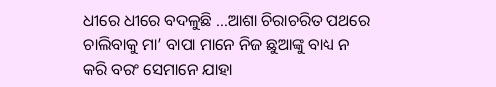ଧୀରେ ଧୀରେ ବଦଳୁଛି …ଆଶା ଚିରାଚରିତ ପଥରେ ଚାଲିବାକୁ ମା’ ବାପା ମାନେ ନିଜ ଛୁଆଙ୍କୁ ବାଧ୍ୟ ନ କରି ବରଂ ସେମାନେ ଯାହା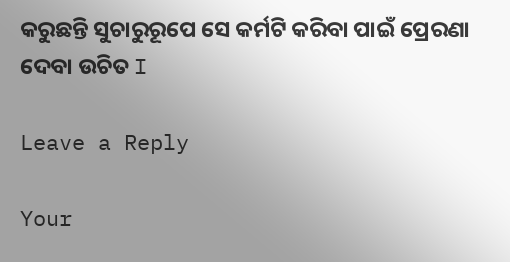କରୁଛନ୍ତି ସୁଚାରୁରୂପେ ସେ କର୍ମଟି କରିବା ପାଇଁ ପ୍ରେରଣା ଦେବା ଉଚିତ I

Leave a Reply

Your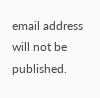email address will not be published.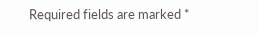Required fields are marked *